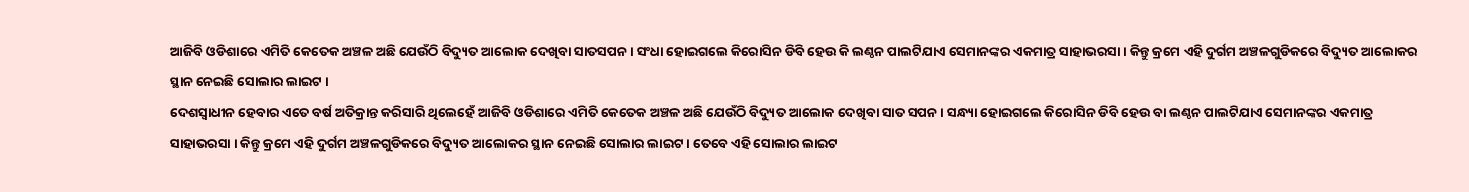ଆଜିବି ଓଡିଶାରେ ଏମିତି କେତେକ ଅଞ୍ଚଳ ଅଛି ଯେଉଁଠି ବିଦ୍ୟୁତ ଆଲୋକ ଦେଖିବା ସାତସପନ । ସଂଧା ହୋଇଗଲେ କିରୋସିନ ଡିବି ହେଉ କି ଲଣ୍ଠନ ପାଲଟିଯାଏ ସେମାନଙ୍କର ଏକମାତ୍ର ସାହାଭରସା । କିନ୍ତୁ କ୍ରମେ ଏହି ଦୁର୍ଗମ ଅଞ୍ଚଳଗୁଡିକରେ ବିଦ୍ୟୁତ ଆଲୋକର ସ୍ଥାନ ନେଇଛି ସୋଲାର ଲାଇଟ ।
ଦେଶସ୍ଵାଧୀନ ହେବାର ଏତେ ବର୍ଷ ଅତିକ୍ରାନ୍ତ କରିସାରି ଥିଲେହେଁ ଆଜିବି ଓଡିଶାରେ ଏମିତି କେତେକ ଅଞ୍ଚଳ ଅଛି ଯେଉଁଠି ବିଦ୍ୟୁତ ଆଲୋକ ଦେଖିବା ସାତ ସପନ । ସନ୍ଧ୍ୟା ହୋଇଗଲେ କିରୋସିନ ଡିବି ହେଉ ବା ଲଣ୍ଠନ ପାଲଟିଯାଏ ସେମାନଙ୍କର ଏକମାତ୍ର ସାହାଭରସା । କିନ୍ତୁ କ୍ରମେ ଏହି ଦୁର୍ଗମ ଅଞ୍ଚଳଗୁଡିକରେ ବିଦ୍ୟୁତ ଆଲୋକର ସ୍ଥାନ ନେଇଛି ସୋଲାର ଲାଇଟ । ତେବେ ଏହି ସୋଲାର ଲାଇଟ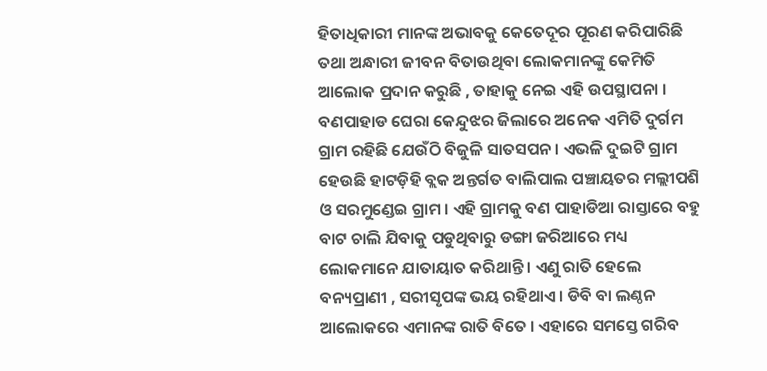ହିତାଧିକାରୀ ମାନଙ୍କ ଅଭାବକୁ କେତେଦୂର ପୂରଣ କରିପାରିଛି ତଥା ଅନ୍ଧାରୀ ଜୀବନ ବିତାଉଥିବା ଲୋକମାନଙ୍କୁ କେମିତି ଆଲୋକ ପ୍ରଦାନ କରୁଛି , ତାହାକୁ ନେଇ ଏହି ଉପସ୍ଥାପନା ।
ବଣପାହାଡ ଘେରା କେନ୍ଦୁଝର ଜିଲାରେ ଅନେକ ଏମିତି ଦୁର୍ଗମ ଗ୍ରାମ ରହିଛି ଯେଉଁଠି ବିଜୁଳି ସାତସପନ । ଏଭଳି ଦୁଇଟି ଗ୍ରାମ ହେଉଛି ହାଟଡ଼ିହି ବ୍ଲକ ଅନ୍ତର୍ଗତ ବାଲିପାଲ ପଞ୍ଚାୟତର ମଲ୍ଲୀପଶି ଓ ସରମୁଣ୍ଡେଇ ଗ୍ରାମ । ଏହି ଗ୍ରାମକୁ ବଣ ପାହାଡିଆ ରାସ୍ତାରେ ବହୁ ବାଟ ଚାଲି ଯିବାକୁ ପଡୁଥିବାରୁ ଡଙ୍ଗା ଜରିଆରେ ମଧ୍ୟ ଲୋକମାନେ ଯାତାୟାତ କରିଥାନ୍ତି । ଏଣୁ ରାତି ହେଲେ ବନ୍ୟପ୍ରାଣୀ , ସରୀସୃପଙ୍କ ଭୟ ରହିଥାଏ । ଡିବି ବା ଲଣ୍ଠନ ଆଲୋକରେ ଏମାନଙ୍କ ରାତି ବିତେ । ଏହାରେ ସମସ୍ତେ ଗରିବ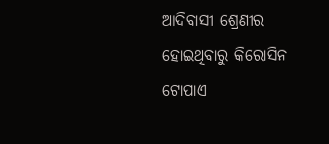ଆଦିବାସୀ ଶ୍ରେଣୀର ହୋଇଥିବାରୁ କିରୋସିନ ଟୋପାଏ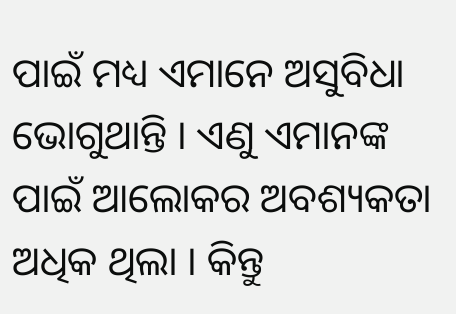ପାଇଁ ମଧ୍ୟ ଏମାନେ ଅସୁବିଧା ଭୋଗୁଥାନ୍ତି । ଏଣୁ ଏମାନଙ୍କ ପାଇଁ ଆଲୋକର ଅବଶ୍ୟକତା ଅଧିକ ଥିଲା । କିନ୍ତୁ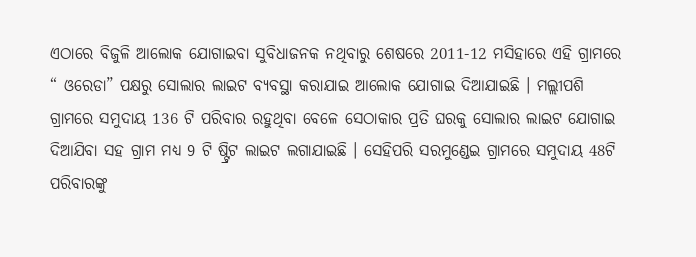ଏଠାରେ ବିଜୁଳି ଆଲୋକ ଯୋଗାଇବା ସୁବିଧାଜନକ ନଥିବାରୁ ଶେଷରେ 2011-12 ମସିହାରେ ଏହି ଗ୍ରାମରେ “ ଓରେଡା” ପକ୍ଷରୁ ସୋଲାର ଲାଇଟ ବ୍ୟବସ୍ଥା କରାଯାଇ ଆଲୋକ ଯୋଗାଇ ଦିଆଯାଇଛି । ମଲ୍ଲୀପଶି ଗ୍ରାମରେ ସମୁଦାୟ 136 ଟି ପରିବାର ରହୁଥିବା ବେଳେ ସେଠାକାର ପ୍ରତି ଘରକୁ ସୋଲାର ଲାଇଟ ଯୋଗାଇ ଦିଆଯିବା ସହ ଗ୍ରାମ ମଧ୍ୟ 9 ଟି ଷ୍ଟ୍ରିଟ ଲାଇଟ ଲଗାଯାଇଛି । ସେହିପରି ସରମୁଣ୍ଡେଇ ଗ୍ରାମରେ ସମୁଦାୟ 48ଟି ପରିବାରଙ୍କୁ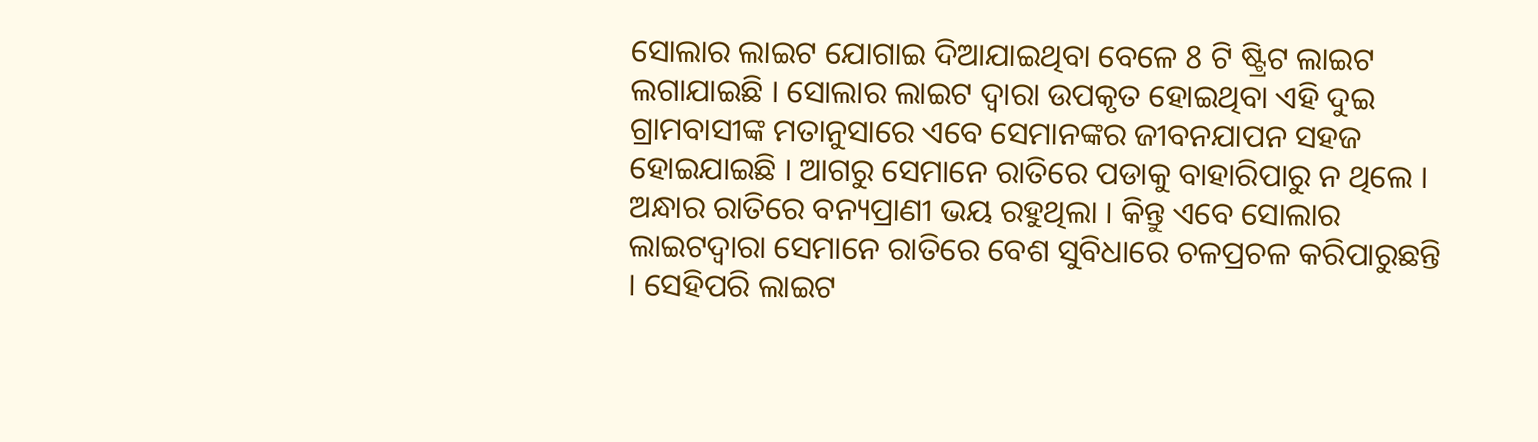ସୋଲାର ଲାଇଟ ଯୋଗାଇ ଦିଆଯାଇଥିବା ବେଳେ 8 ଟି ଷ୍ଟ୍ରିଟ ଲାଇଟ ଲଗାଯାଇଛି । ସୋଲାର ଲାଇଟ ଦ୍ଵାରା ଉପକୃତ ହୋଇଥିବା ଏହି ଦୁଇ ଗ୍ରାମବାସୀଙ୍କ ମତାନୁସାରେ ଏବେ ସେମାନଙ୍କର ଜୀବନଯାପନ ସହଜ ହୋଇଯାଇଛି । ଆଗରୁ ସେମାନେ ରାତିରେ ପଡାକୁ ବାହାରିପାରୁ ନ ଥିଲେ । ଅନ୍ଧାର ରାତିରେ ବନ୍ୟପ୍ରାଣୀ ଭୟ ରହୁଥିଲା । କିନ୍ତୁ ଏବେ ସୋଲାର ଲାଇଟଦ୍ଵାରା ସେମାନେ ରାତିରେ ବେଶ ସୁବିଧାରେ ଚଳପ୍ରଚଳ କରିପାରୁଛନ୍ତି । ସେହିପରି ଲାଇଟ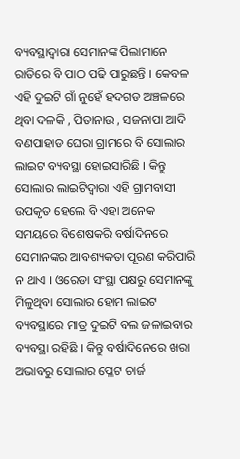ବ୍ୟବସ୍ଥାଦ୍ଵାରା ସେମାନଙ୍କ ପିଲାମାନେ ରାତିରେ ବି ପାଠ ପଢି ପାରୁଛନ୍ତି । କେବଳ ଏହି ଦୁଇଟି ଗାଁ ନୁହେଁ ହଦଗଡ ଅଞ୍ଚଳରେ ଥିବା ଦଳକି , ପିତାନାଉ , ସଜନାପା ଆଦି ବଣପାହାଡ ଘେରା ଗ୍ରାମରେ ବି ସୋଲାର ଲାଇଟ ବ୍ୟବସ୍ଥା ହୋଇସାରିଛି । କିନ୍ତୁ ସୋଲାର ଲାଇଟିଦ୍ଵାରା ଏହି ଗ୍ରାମବାସୀ ଉପକୃତ ହେଲେ ବି ଏହା ଅନେକ ସମୟରେ ବିଶେଷକରି ବର୍ଷାଦିନରେ ସେମାନଙ୍କର ଆବଶ୍ୟକତା ପୂରଣ କରିପାରି ନ ଥାଏ । ଓରେଡା ସଂସ୍ଥା ପକ୍ଷରୁ ସେମାନଙ୍କୁ ମିଳୁଥିବା ସୋଲାର ହୋମ ଲାଇଟ ବ୍ୟବସ୍ଥାରେ ମାତ୍ର ଦୁଇଟି ବଲ ଜଳାଇବାର ବ୍ୟବସ୍ଥା ରହିଛି । କିନ୍ତୁ ବର୍ଷାଦିନେରେ ଖରା ଅଭାବରୁ ସୋଲାର ପ୍ଳେଟ ଚାର୍ଜ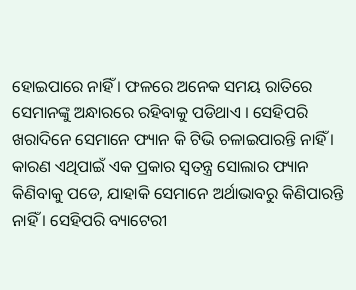ହୋଇପାରେ ନାହିଁ । ଫଳରେ ଅନେକ ସମୟ ରାତିରେ ସେମାନଙ୍କୁ ଅନ୍ଧାରରେ ରହିବାକୁ ପଡିଥାଏ । ସେହିପରି ଖରାଦିନେ ସେମାନେ ଫ୍ୟାନ କି ଟିଭି ଚଳାଇପାରନ୍ତି ନାହିଁ । କାରଣ ଏଥିପାଇଁ ଏକ ପ୍ରକାର ସ୍ଵତନ୍ତ୍ର ସୋଲାର ଫ୍ୟାନ କିଣିବାକୁ ପଡେ, ଯାହାକି ସେମାନେ ଅର୍ଥାଭାବରୁ କିଣିପାରନ୍ତି ନାହିଁ । ସେହିପରି ବ୍ୟାଟେରୀ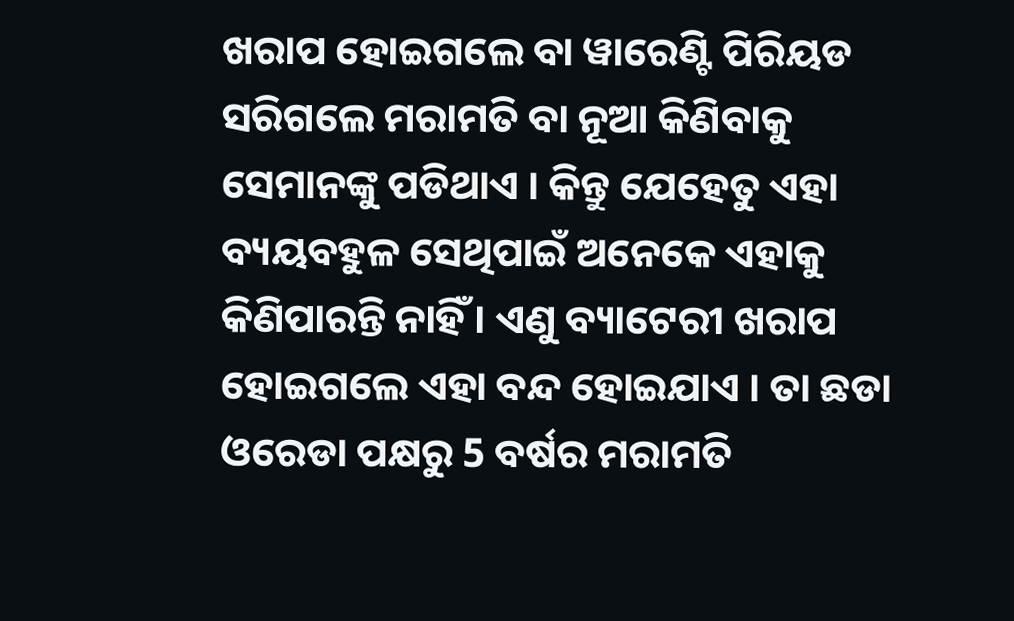ଖରାପ ହୋଇଗଲେ ବା ୱାରେଣ୍ଟି ପିରିୟଡ ସରିଗଲେ ମରାମତି ବା ନୂଆ କିଣିବାକୁ ସେମାନଙ୍କୁ ପଡିଥାଏ । କିନ୍ତୁ ଯେହେତୁ ଏହା ବ୍ୟୟବହୁଳ ସେଥିପାଇଁ ଅନେକେ ଏହାକୁ କିଣିପାରନ୍ତି ନାହିଁ । ଏଣୁ ବ୍ୟାଟେରୀ ଖରାପ ହୋଇଗଲେ ଏହା ବନ୍ଦ ହୋଇଯାଏ । ତା ଛଡା ଓରେଡା ପକ୍ଷରୁ 5 ବର୍ଷର ମରାମତି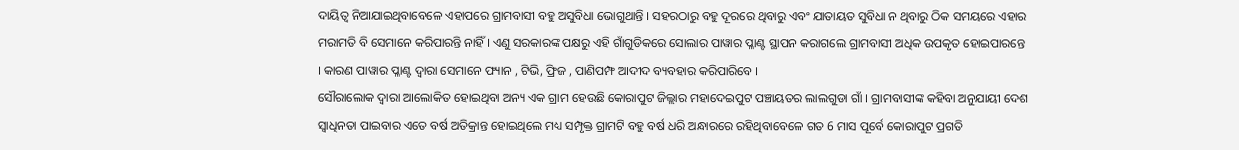ଦାୟିତ୍ଵ ନିଆଯାଇଥିବାବେଳେ ଏହାପରେ ଗ୍ରାମବାସୀ ବହୁ ଅସୁବିଧା ଭୋଗୁଥାନ୍ତି । ସହରଠାରୁ ବହୁ ଦୂରରେ ଥିବାରୁ ଏବଂ ଯାତାୟତ ସୁବିଧା ନ ଥିବାରୁ ଠିକ ସମୟରେ ଏହାର ମରାମତି ବି ସେମାନେ କରିପାରନ୍ତି ନାହିଁ । ଏଣୁ ସରକାରଙ୍କ ପକ୍ଷରୁ ଏହି ଗାଁଗୁଡିକରେ ସୋଲାର ପାୱାର ପ୍ଳାଣ୍ଟ ସ୍ଥାପନ କରାଗଲେ ଗ୍ରାମବାସୀ ଅଧିକ ଉପକୃତ ହୋଇପାରନ୍ତେ । କାରଣ ପାୱାର ପ୍ଳାଣ୍ଟ ଦ୍ଵାରା ସେମାନେ ଫ୍ୟାନ , ଟିଭି, ଫ୍ରିଜ , ପାଣିପମ୍ଫ ଆଦୀଦ ବ୍ୟବହାର କରିପାରିବେ ।
ସୌରାଲୋକ ଦ୍ଵାରା ଆଲୋକିତ ହୋଇଥିବା ଅନ୍ୟ ଏକ ଗ୍ରାମ ହେଉଛି କୋରାପୁଟ ଜିଲ୍ଲାର ମହାଦେଇପୁଟ ପଞ୍ଚାୟତର ଲାଲଗୁଡା ଗାଁ । ଗ୍ରାମବାସୀଙ୍କ କହିବା ଅନୁଯାୟୀ ଦେଶ ସ୍ଵାଧିନତା ପାଇବାର ଏତେ ବର୍ଷ ଅତିକ୍ରାନ୍ତ ହୋଇଥିଲେ ମଧ୍ୟ ସମ୍ପୃକ୍ତ ଗ୍ରାମଟି ବହୁ ବର୍ଷ ଧରି ଅନ୍ଧାରରେ ରହିଥିବାବେଳେ ଗତ 6 ମାସ ପୂର୍ବେ କୋରାପୁଟ ପ୍ରଗତି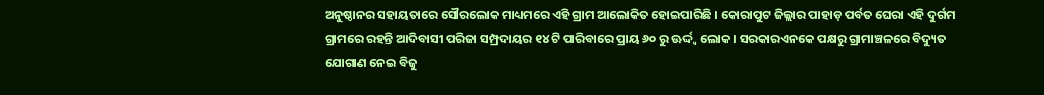ଅନୁଷ୍ଠାନର ସହାୟତାରେ ସୌରଲୋକ ମାଧ୍ୟମରେ ଏହି ଗ୍ରାମ ଆଲୋକିତ ହୋଇପାରିଛି । କୋରାପୁଟ ଜିଲ୍ଲାର ପାହାଡ଼ ପର୍ବତ ଘେରା ଏହି ଦୁର୍ଗମ ଗ୍ରାମରେ ରହନ୍ତି ଆଦିବାସୀ ପରିଜା ସମ୍ପ୍ରଦାୟର ୧୪ ଟି ପାରିବାରେ ପ୍ରାୟ ୬୦ ରୁ ଊର୍ଦ୍ଦ୍ଵ ଲୋକ । ସରକାରଏନକେ ପକ୍ଷରୁ ଗ୍ରାମାଞ୍ଚଳରେ ବିଦ୍ୟୁତ ଯୋଗାଣ ନେଇ ବିଜୁ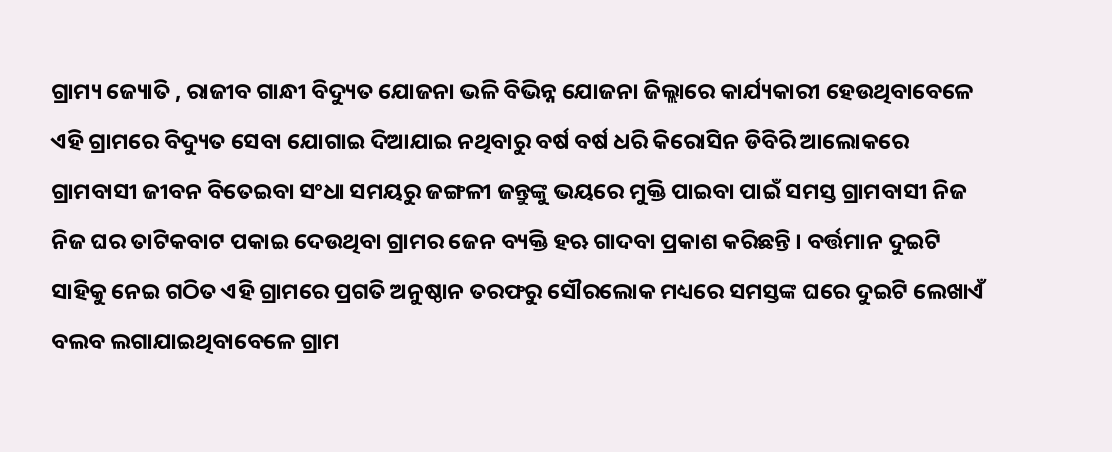ଗ୍ରାମ୍ୟ ଜ୍ୟୋତି , ରାଜୀବ ଗାନ୍ଧୀ ବିଦ୍ୟୁତ ଯୋଜନା ଭଳି ବିଭିନ୍ନ ଯୋଜନା ଜିଲ୍ଲାରେ କାର୍ଯ୍ୟକାରୀ ହେଉଥିବାବେଳେ ଏହି ଗ୍ରାମରେ ବିଦ୍ୟୁତ ସେବା ଯୋଗାଇ ଦିଆଯାଇ ନଥିବାରୁ ବର୍ଷ ବର୍ଷ ଧରି କିରୋସିନ ଡିବିରି ଆଲୋକରେ ଗ୍ରାମବାସୀ ଜୀବନ ବିତେଇବା ସଂଧା ସମୟରୁ ଜଙ୍ଗଳୀ ଜନ୍ତୁଙ୍କୁ ଭୟରେ ମୁକ୍ତି ପାଇବା ପାଇଁ ସମସ୍ତ ଗ୍ରାମବାସୀ ନିଜ ନିଜ ଘର ତାଟିକବାଟ ପକାଇ ଦେଉଥିବା ଗ୍ରାମର ଜେନ ବ୍ୟକ୍ତି ହଋ ଗାଦବା ପ୍ରକାଶ କରିଛନ୍ତି । ବର୍ତ୍ତମାନ ଦୁଇଟି ସାହିକୁ ନେଇ ଗଠିତ ଏହି ଗ୍ରାମରେ ପ୍ରଗତି ଅନୁଷ୍ଠାନ ତରଫରୁ ସୌରଲୋକ ମଧ୍ୟରେ ସମସ୍ତଙ୍କ ଘରେ ଦୁଇଟି ଲେଖାଏଁ ବଲବ ଲଗାଯାଇଥିବାବେଳେ ଗ୍ରାମ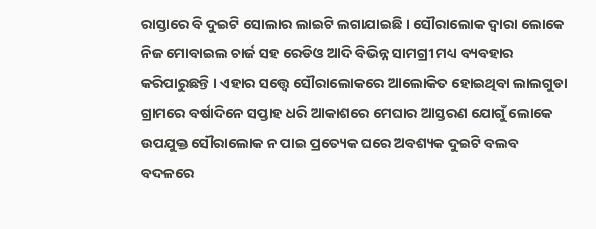ରାସ୍ତାରେ ବି ଦୁଇଟି ସୋଲାର ଲାଇଟି ଲଗାଯାଇଛି । ସୌରାଲୋକ ଦ୍ଵାରା ଲୋକେ ନିଜ ମୋବାଇଲ ଚାର୍ଜ ସହ ରେଡିଓ ଆଦି ବିଭିନ୍ନ ସାମଗ୍ରୀ ମଧ୍ୟ ବ୍ୟବହାର କରିପାରୁଛନ୍ତି । ଏହାର ସତ୍ତ୍ୱେ ସୌରାଲୋକରେ ଆଲୋକିତ ହୋଇଥିବା ଲାଲଗୁଡା ଗ୍ରାମରେ ବର୍ଷାଦିନେ ସପ୍ତାହ ଧରି ଆକାଶରେ ମେଘାର ଆସ୍ତରଣ ଯୋଗୁଁ ଲୋକେ ଉପଯୁକ୍ତ ସୌରାଲୋକ ନ ପାଇ ପ୍ରତ୍ୟେକ ଘରେ ଅବଶ୍ୟକ ଦୁଇଟି ବଲବ ବଦଳରେ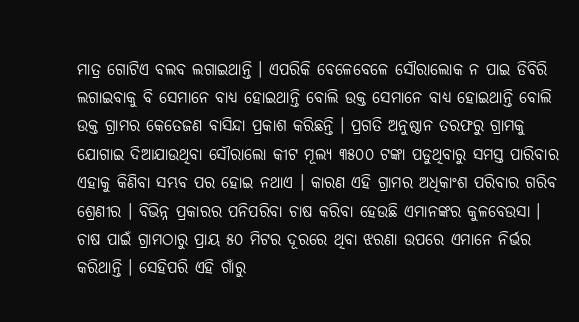ମାତ୍ର ଗୋଟିଏ ବଲବ ଲଗାଇଥାନ୍ତି । ଏପରିକି ବେଳେବେଳେ ସୌରାଲୋକ ନ ପାଇ ଡିବିରି ଲଗାଇବାକୁ ବି ସେମାନେ ବାଧ୍ୟ ହୋଇଥାନ୍ତି ବୋଲି ଉକ୍ତ ସେମାନେ ବାଧ୍ୟ ହୋଇଥାନ୍ତି ବୋଲି ଉକ୍ତ ଗ୍ରାମର କେତେଜଣ ବାସିନ୍ଦା ପ୍ରକାଶ କରିଛନ୍ତି । ପ୍ରଗତି ଅନୁଷ୍ଠାନ ତରଫରୁ ଗ୍ରାମକୁ ଯୋଗାଇ ଦିଆଯାଉଥିବା ସୌରାଲୋ କୀଟ ମୂଲ୍ୟ ୩୫୦୦ ଟଙ୍କା ପଡୁଥିବାରୁ ସମସ୍ତ ପାରିବାର ଏହାକୁ କିଣିବା ସମ୍ଭବ ପର ହୋଇ ନଥାଏ । କାରଣ ଏହି ଗ୍ରାମର ଅଧିକାଂଶ ପରିବାର ଗରିବ ଶ୍ରେଣୀର । ବିଭିନ୍ନ ପ୍ରକାରର ପନିପରିବା ଚାଷ କରିବା ହେଉଛି ଏମାନଙ୍କର କୁଳବେଉସା । ଚାଷ ପାଇଁ ଗ୍ରାମଠାରୁ ପ୍ରାୟ ୫୦ ମିଟର ଦୂରରେ ଥିବା ଝରଣା ଉପରେ ଏମାନେ ନିର୍ଭର କରିଥାନ୍ତି । ସେହିପରି ଏହି ଗାଁରୁ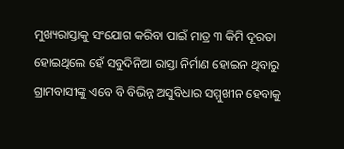ମୁଖ୍ୟରାସ୍ତାକୁ ସଂଯୋଗ କରିବା ପାଇଁ ମାତ୍ର ୩ କିମି ଦୂରତା ହୋଇଥିଲେ ହେଁ ସବୁଦିନିଆ ରାସ୍ତା ନିର୍ମାଣ ହୋଇନ ଥିବାରୁ ଗ୍ରାମବାସୀଙ୍କୁ ଏବେ ବି ବିଭିନ୍ନ ଅସୁବିଧାର ସମ୍ମୁଖୀନ ହେବାକୁ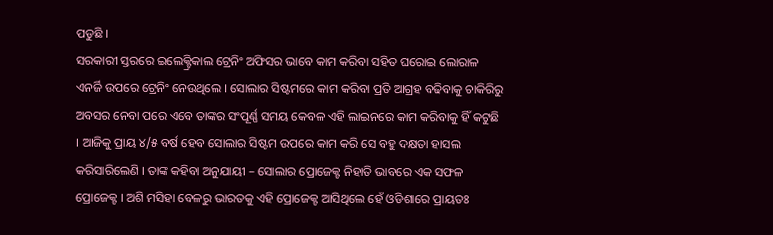ପଡୁଛି ।
ସରକାରୀ ସ୍ତରରେ ଇଲେକ୍ଟ୍ରିକାଲ ଟ୍ରେନିଂ ଅଫିସର ଭାବେ କାମ କରିବା ସହିତ ଘରୋଇ ଲୋରାଳ ଏନର୍ଜି ଉପରେ ଟ୍ରେନିଂ ନେଉଥିଲେ । ସୋଲାର ସିଷ୍ଟମରେ କାମ କରିବା ପ୍ରତି ଆଗ୍ରହ ବଢିବାକୁ ଚାକିରିରୁ ଅବସର ନେବା ପରେ ଏବେ ତାଙ୍କର ସଂପୂର୍ଣ୍ଣ ସମୟ କେବଳ ଏହି ଲାଇନରେ କାମ କରିବାକୁ ହିଁ କଟୁଛି । ଆଜିକୁ ପ୍ରାୟ ୪/୫ ବର୍ଷ ହେବ ସୋଲାର ସିଷ୍ଟମ ଉପରେ କାମ କରି ସେ ବହୁ ଦକ୍ଷତା ହାସଲ କରିସାରିଲେଣି । ତାଙ୍କ କହିବା ଅନୁଯାୟୀ – ସୋଲାର ପ୍ରୋଜେକ୍ଟ ନିହାତି ଭାବରେ ଏକ ସଫଳ ପ୍ରୋଜେକ୍ଟ । ଅଶି ମସିହା ବେଳରୁ ଭାରତକୁ ଏହି ପ୍ରୋଜେକ୍ଟ ଆସିଥିଲେ ହେଁ ଓଡିଶାରେ ପ୍ରାୟତଃ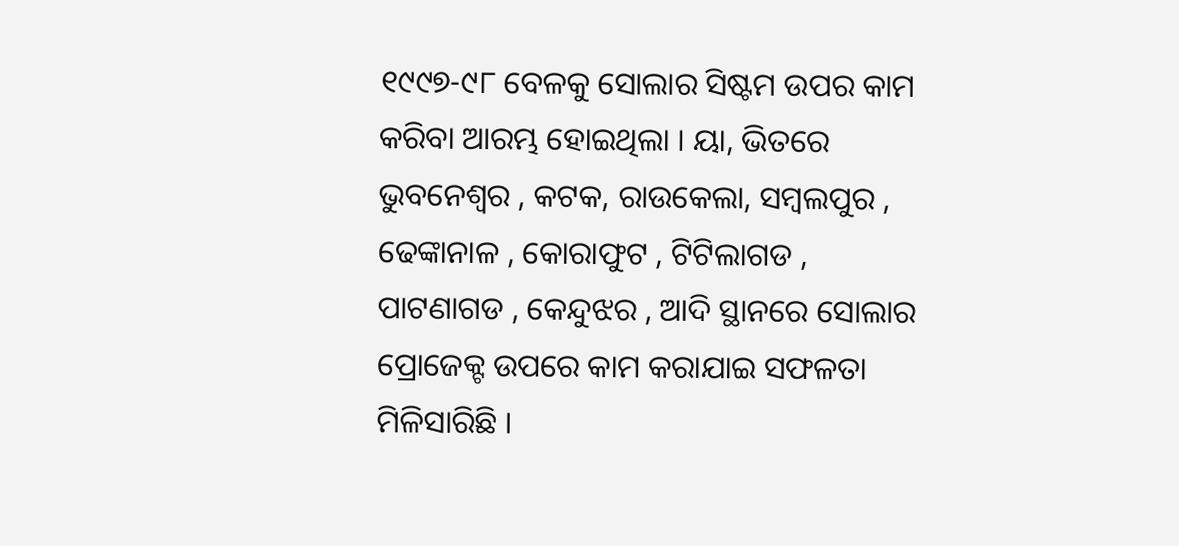୧୯୯୭-୯୮ ବେଳକୁ ସୋଲାର ସିଷ୍ଟମ ଉପର କାମ କରିବା ଆରମ୍ଭ ହୋଇଥିଲା । ୟା, ଭିତରେ ଭୁବନେଶ୍ଵର , କଟକ, ରାଉକେଲା, ସମ୍ବଲପୁର , ଢେଙ୍କାନାଳ , କୋରାଫୁଟ , ଟିଟିଲାଗଡ , ପାଟଣାଗଡ , କେନ୍ଦୁଝର , ଆଦି ସ୍ଥାନରେ ସୋଲାର ପ୍ରୋଜେକ୍ଟ ଉପରେ କାମ କରାଯାଇ ସଫଳତା ମିଳିସାରିଛି ।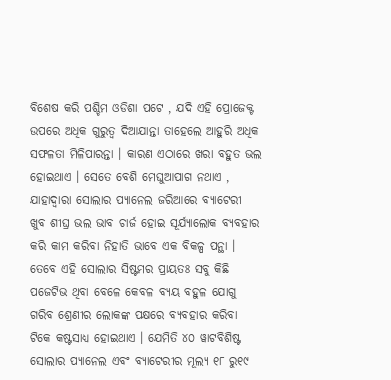ବିଶେଷ କରି ପଶ୍ଚିମ ଓଡିଶା ପଟେ , ଯଦି ଏହି ପ୍ରୋଜେକ୍ଟ ଉପରେ ଅଧିକ ଗୁରୁତ୍ଵ ଦିଆଯାନ୍ତା ତାହେଲେ ଆହୁରି ଅଧିକ ସଫଳତା ମିଳିପାରନ୍ତା । କାରଣ ଏଠାରେ ଖରା ବହୁତ ଭଲ ହୋଇଥାଏ । ସେତେ ବେଶି ମେଘୁଆପାଗ ନଥାଏ , ଯାହାଦ୍ଵାରା ସୋଲାର ପ୍ୟାନେଲ ଜରିଆରେ ବ୍ୟାଟେରୀ ଖୁବ ଶୀଘ୍ର ଭଲ ଭାବ ଚାର୍ଜ ହୋଇ ସୂର୍ଯ୍ୟାଲୋକ ବ୍ୟବହାର କରି କାମ କରିବା ନିହାତି ଭାବେ ଏକ ବିକଳ୍ପ ପନ୍ଥା । ତେବେ ଏହି ସୋଲାର ସିଷ୍ଟମର ପ୍ରାୟତଃ ସବୁ କିଛି ପଜେଟିଭ ଥିବା ବେଳେ କେବଳ ବ୍ୟୟ ବହୁଳ ଯୋଗୁ ଗରିବ ଶ୍ରେଣୀର ଲୋକଙ୍କ ପକ୍ଷରେ ବ୍ୟବହାର କରିବା ଟିକେ କଷ୍ଟସାଧ୍ୟ ହୋଇଥାଏ । ଯେମିତି ୪୦ ୱାଟବିଶିଷ୍ଟ ସୋଲାର ପ୍ୟାନେଲ ଏବଂ ବ୍ୟାଟେରୀର ମୂଲ୍ୟ ୧୮ ରୁ୧୯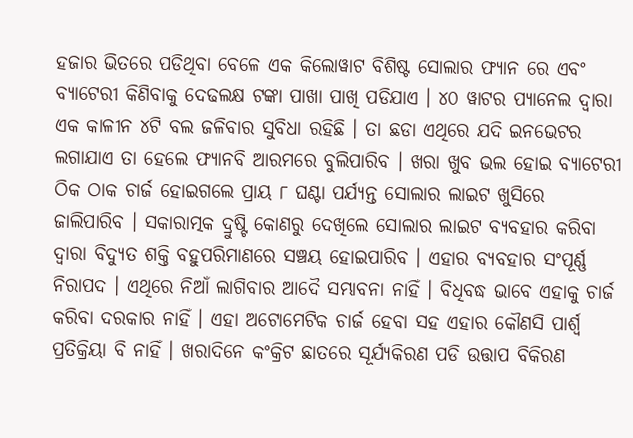ହଜାର ଭିତରେ ପଡିଥିବା ବେଳେ ଏକ କିଲୋୱାଟ ବିଶିଷ୍ଟ ସୋଲାର ଫ୍ୟାନ ରେ ଏବଂ ବ୍ୟାଟେରୀ କିଣିବାକୁ ଦେଢଲକ୍ଷ ଟଙ୍କା ପାଖା ପାଖି ପଡିଯାଏ । ୪୦ ୱାଟର ପ୍ୟାନେଲ ଦ୍ଵାରା ଏକ କାଳୀନ ୪ଟି ବଲ ଜଳିବାର ସୁବିଧା ରହିଛି । ତା ଛଡା ଏଥିରେ ଯଦି ଇନଭେଟର ଲଗାଯାଏ ତା ହେଲେ ଫ୍ୟାନବି ଆରମରେ ବୁଲିପାରିବ । ଖରା ଖୁବ ଭଲ ହୋଇ ବ୍ୟାଟେରୀ ଠିକ ଠାକ ଚାର୍ଜ ହୋଇଗଲେ ପ୍ରାୟ ୮ ଘଣ୍ଟା ପର୍ଯ୍ୟନ୍ତ ସୋଲାର ଲାଇଟ ଖୁସିରେ ଜାଲିପାରିବ । ସକାରାତ୍ମକ ଦ୍ରୁଷ୍ଟି କୋଣରୁ ଦେଖିଲେ ସୋଲାର ଲାଇଟ ବ୍ୟବହାର କରିବା ଦ୍ଵାରା ବିଦ୍ୟୁତ ଶକ୍ତି ବହୁପରିମାଣରେ ସଞ୍ଚୟ ହୋଇପାରିବ । ଏହାର ବ୍ୟବହାର ସଂପୂର୍ଣ୍ଣ ନିରାପଦ । ଏଥିରେ ନିଆଁ ଲାଗିବାର ଆଦୈ ସମ୍ଭାବନା ନାହିଁ । ବିଧିବଦ୍ଧ ଭାବେ ଏହାକୁ ଚାର୍ଜ କରିବା ଦରକାର ନାହିଁ । ଏହା ଅଟୋମେଟିକ ଚାର୍ଜ ହେବା ସହ ଏହାର କୌଣସି ପାର୍ଶ୍ଵ ପ୍ରତିକ୍ରିୟା ବି ନାହିଁ । ଖରାଦିନେ କଂକ୍ରିଟ ଛାତରେ ସୂର୍ଯ୍ୟକିରଣ ପଡି ଉତ୍ତାପ ବିକିରଣ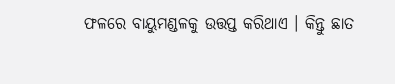ଫଳରେ ବାୟୁମଣ୍ଡଳକୁ ଉତ୍ତପ୍ତ କରିଥାଏ । କିନ୍ତୁ ଛାତ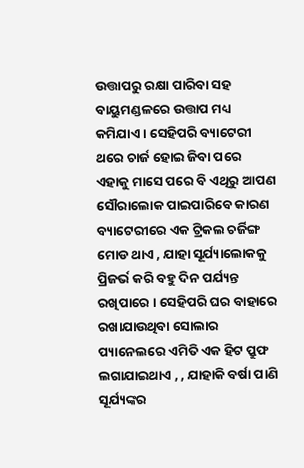ଉତ୍ତାପରୁ ରକ୍ଷା ପାରିବା ସହ ବାୟୁମଣ୍ଡଳରେ ଉତ୍ତାପ ମଧ୍ୟ କମିଯାଏ । ସେହିପରି ବ୍ୟାଟେରୀ ଥରେ ଚାର୍ଜ ହୋଇ ଜିବା ପରେ ଏହାକୁ ମାସେ ପରେ ବି ଏଥିରୁ ଆପଣ ସୌରାଲୋକ ପାଇପାରିବେ କାରଣ ବ୍ୟାଟେରୀରେ ଏକ ଟ୍ରିକଲ ଚର୍ଜିଙ୍ଗ ମୋଡ ଥାଏ , ଯାହା ସୂର୍ଯ୍ୟାଲୋକକୁ ପ୍ରିଜର୍ଭ କରି ବହୁ ଦିନ ପର୍ଯ୍ୟନ୍ତ ରଖିପାରେ । ସେହିପରି ଘର ବାହାରେ ରଖାଯାଉଥିବା ସୋଲାର ପ୍ୟାନେଲରେ ଏମିତି ଏକ ହିଟ ପ୍ରୁଫ ଲଗାଯାଇଥାଏ , , ଯାହାକି ବର୍ଷା ପାଣି ସୂର୍ଯ୍ୟଙ୍କର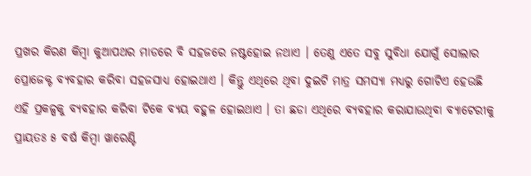ପ୍ରଖର କିରଣ କିମ୍ବା କୁଆପଥର ମାଡରେ ବି ସହଜରେ ନଷ୍ଟହୋଇ ନଥାଏ । ତେଣୁ ଏତେ ସବୁ ସୁବିଧା ଯୋଗୁଁ ସୋଲାର ପ୍ରୋଜେକ୍ଟ ବ୍ୟବହାର କରିବା ସହଜସାଧ୍ୟ ହୋଇଥାଏ । କିନ୍ତୁ ଏଥିରେ ଥିବା ଦୁଇଟି ମାତ୍ର ସମସ୍ୟା ମଧ୍ୟରୁ ଗୋଟିଏ ହେଉଛି ଏହି ପ୍ରକଳ୍ପକୁ ବ୍ୟବହାର କରିବା ଟିକେ ବ୍ୟୟ ବହୁଳ ହୋଇଥାଏ । ତା ଛଡା ଏଥିରେ ବ୍ୟବହାର କରାଯାଉଥିବା ବ୍ୟାଟେରୀକୁ ପ୍ରାୟତଃ ୫ ବର୍ଷ କିମ୍ବା ୱାରେଣ୍ଟି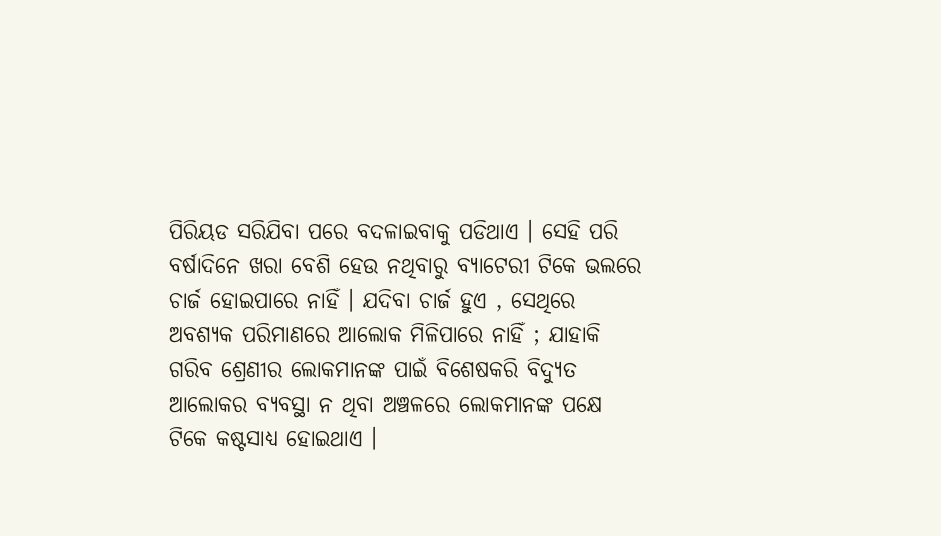ପିରିୟଡ ସରିଯିବା ପରେ ବଦଳାଇବାକୁ ପଡିଥାଏ । ସେହି ପରି ବର୍ଷାଦିନେ ଖରା ବେଶି ହେଉ ନଥିବାରୁ ବ୍ୟାଟେରୀ ଟିକେ ଭଲରେ ଚାର୍ଜ ହୋଇପାରେ ନାହିଁ । ଯଦିବା ଚାର୍ଜ ହୁଏ , ସେଥିରେ ଅବଶ୍ୟକ ପରିମାଣରେ ଆଲୋକ ମିଳିପାରେ ନାହିଁ ; ଯାହାକି ଗରିବ ଶ୍ରେଣୀର ଲୋକମାନଙ୍କ ପାଇଁ ବିଶେଷକରି ବିଦ୍ୟୁତ ଆଲୋକର ବ୍ୟବସ୍ଥା ନ ଥିବା ଅଞ୍ଚଳରେ ଲୋକମାନଙ୍କ ପକ୍ଷେ ଟିକେ କଷ୍ଟସାଧ୍ୟ ହୋଇଥାଏ ।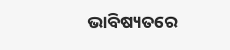ଭାବିଷ୍ୟତରେ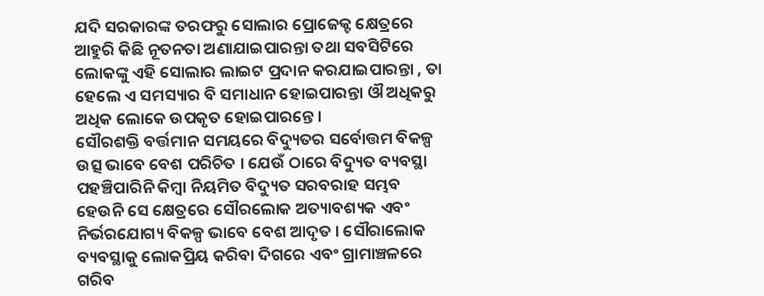ଯଦି ସରକାରଙ୍କ ତରଫରୁ ସୋଲାର ପ୍ରୋଜେକ୍ଟ କ୍ଷେତ୍ରରେ ଆହୁରି କିଛି ନୂତନତା ଅଣାଯାଇପାରନ୍ତା ତଥା ସବସିଟିରେ ଲୋକଙ୍କୁ ଏହି ସୋଲାର ଲାଇଟ ପ୍ରଦାନ କରଯାଇପାରନ୍ତା , ତା ହେଲେ ଏ ସମସ୍ୟାର ବି ସମାଧାନ ହୋଇପାରନ୍ତା ଔ ଅଧିକରୁ ଅଧିକ ଲୋକେ ଉପକୃତ ହୋଇପାରନ୍ତେ ।
ସୌରଶକ୍ତି ବର୍ତ୍ତମାନ ସମୟରେ ବିଦ୍ୟୁତର ସର୍ବୋତ୍ତମ ବିକଳ୍ପ ଉତ୍ସ ଭାବେ ବେଶ ପରିଚିତ । ଯେଉଁ ଠାରେ ବିଦ୍ୟୁତ ବ୍ୟବସ୍ଥା ପହଞ୍ଚିପାରିନି କିମ୍ବା ନିୟମିତ ବିଦ୍ୟୁତ ସରବରାହ ସମ୍ଭବ ହେଉନି ସେ କ୍ଷେତ୍ରରେ ସୌରଲୋକ ଅତ୍ୟାବଶ୍ୟକ ଏବଂ ନିର୍ଭରଯୋଗ୍ୟ ବିକଳ୍ପ ଭାବେ ବେଶ ଆଦୃତ । ସୌରାଲୋକ ବ୍ୟବସ୍ଥାକୁ ଲୋକପ୍ରିୟ କରିବା ଦିଗରେ ଏବଂ ଗ୍ରାମାଞ୍ଚଳରେ ଗରିବ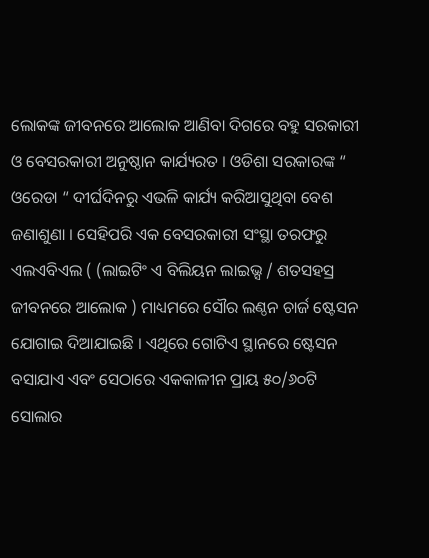ଲୋକଙ୍କ ଜୀବନରେ ଆଲୋକ ଆଣିବା ଦିଗରେ ବହୁ ସରକାରୀ ଓ ବେସରକାରୀ ଅନୁଷ୍ଠାନ କାର୍ଯ୍ୟରତ । ଓଡିଶା ସରକାରଙ୍କ “ ଓରେଡା “ ଦୀର୍ଘଦିନରୁ ଏଭଳି କାର୍ଯ୍ୟ କରିଆସୁଥିବା ବେଶ ଜଣାଶୁଣା । ସେହିପରି ଏକ ବେସରକାରୀ ସଂସ୍ଥା ତରଫରୁ ଏଲଏବିଏଲ ( (ଲାଇଟିଂ ଏ ବିଲିୟନ ଲାଇଭ୍ସ / ଶତସହସ୍ର ଜୀବନରେ ଆଲୋକ ) ମାଧ୍ୟମରେ ସୌର ଲଣ୍ଠନ ଚାର୍ଜ ଷ୍ଟେସନ ଯୋଗାଇ ଦିଆଯାଇଛି । ଏଥିରେ ଗୋଟିଏ ସ୍ଥାନରେ ଷ୍ଟେସନ ବସାଯାଏ ଏବଂ ସେଠାରେ ଏକକାଳୀନ ପ୍ରାୟ ୫୦/୬୦ଟି ସୋଲାର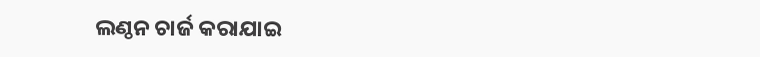ଲଣ୍ଠନ ଚାର୍ଜ କରାଯାଇ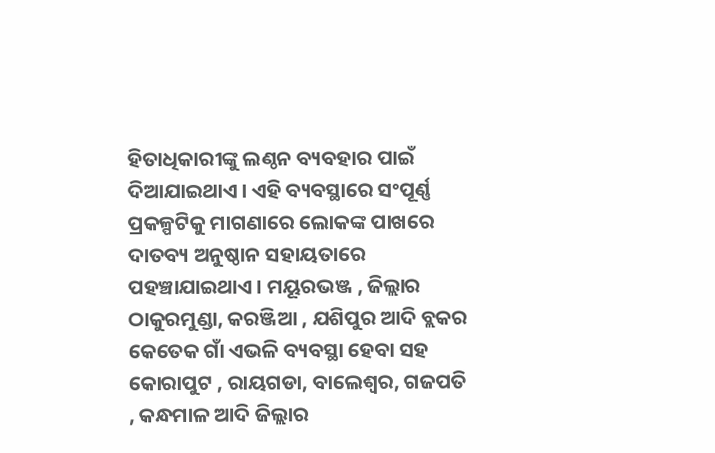ହିତାଧିକାରୀଙ୍କୁ ଲଣ୍ଠନ ବ୍ୟବହାର ପାଇଁ ଦିଆଯାଇଥାଏ । ଏହି ବ୍ୟବସ୍ଥାରେ ସଂପୂର୍ଣ୍ଣ ପ୍ରକଳ୍ପଟିକୁ ମାଗଣାରେ ଲୋକଙ୍କ ପାଖରେ ଦାତବ୍ୟ ଅନୁଷ୍ଠାନ ସହାୟତାରେ ପହଞ୍ଚାଯାଇଥାଏ । ମୟୂରଭଞ୍ଜ , ଜିଲ୍ଲାର ଠାକୁରମୁଣ୍ଡା, କରଞ୍ଜିଆ , ଯଶିପୁର ଆଦି ବ୍ଲକର କେତେକ ଗାଁ ଏଭଳି ବ୍ୟବସ୍ଥା ହେବା ସହ କୋରାପୁଟ , ରାୟଗଡା, ବାଲେଶ୍ଵର, ଗଜପତି , କନ୍ଧମାଳ ଆଦି ଜିଲ୍ଲାର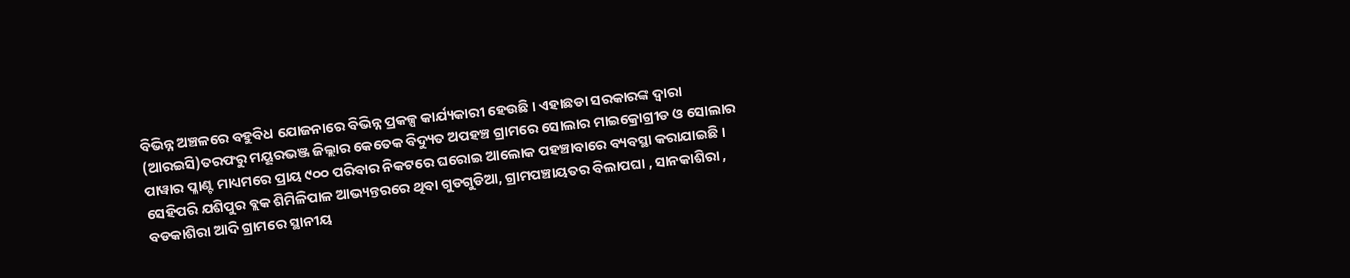ବିଭିନ୍ନ ଅଞ୍ଚଳରେ ବହୁବିଧ ଯୋଜନାରେ ବିଭିନ୍ନ ପ୍ରକଳ୍ପ କାର୍ଯ୍ୟକାରୀ ହେଉଛି । ଏହାଛଡା ସରକାରଙ୍କ ଦ୍ଵାରା (ଆରଇସି)ତରଫରୁ ମୟୂରଭଞ୍ଜ ଜିଲ୍ଲାର କେତେକ ବିଦ୍ୟୁତ ଅପହଞ୍ଚ ଗ୍ରାମରେ ସୋଲାର ମାଇକ୍ରୋଗ୍ରୀଡ ଓ ସୋଲାର ପାୱାର ପ୍ଳାଣ୍ଟ ମାଧ୍ୟମରେ ପ୍ରାୟ ୯୦୦ ପରିବାର ନିକଟରେ ଘରୋଇ ଆଲୋକ ପହଞ୍ଚାବାରେ ବ୍ୟବସ୍ଥା କରାଯାଇଛି । ସେହିପରି ଯଶିପୁର ବ୍ଲକ ଶିମିଳିପାଳ ଆଭ୍ୟନ୍ତରରେ ଥିବା ଗୁଡଗୁଡିଆ, ଗ୍ରାମପଞ୍ଚାୟତର ବିଲାପଘା , ସାନକାଶିରା , ବଡକାଶିରା ଆଦି ଗ୍ରାମରେ ସ୍ଥାନୀୟ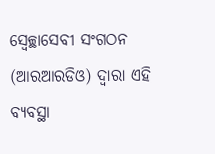ସ୍ଵେଚ୍ଛାସେବୀ ସଂଗଠନ (ଆରଆରଡିଓ) ଦ୍ଵାରା ଏହି ବ୍ୟବସ୍ଥା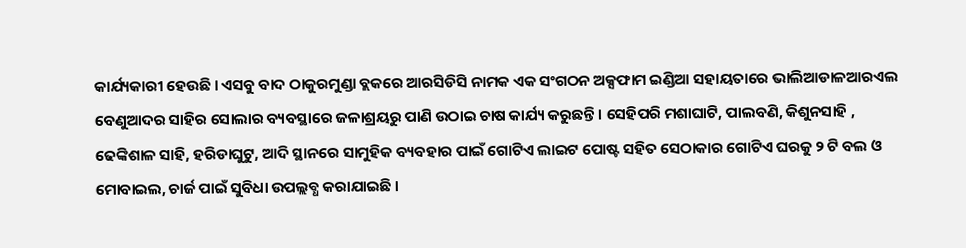କାର୍ଯ୍ୟକାରୀ ହେଉଛି । ଏସବୁ ବାଦ ଠାକୁରମୁଣ୍ଡା ବ୍ଲକରେ ଆରସିଡିସି ନାମକ ଏକ ସଂଗଠନ ଅକ୍ସଫାମ ଇଣ୍ଡିଆ ସହାୟତାରେ ଭାଲିଆଡାଳଆରଏଲ ବେଣୁଆଦର ସାହିର ସୋଲାର ବ୍ୟବସ୍ଥାରେ ଜଳାଶ୍ରୟରୁ ପାଣି ଉଠାଇ ଚାଷ କାର୍ଯ୍ୟ କରୁଛନ୍ତି । ସେହିପରି ମଶାଘାଟି, ପାଲବଣି, କିଶୁନସାହି , ଢେଙ୍କିଶାଳ ସାହି, ହରିଡାଘୁଟୁ, ଆଦି ସ୍ଥାନରେ ସାମୁହିକ ବ୍ୟବହାର ପାଇଁ ଗୋଟିଏ ଲାଇଟ ପୋଷ୍ଟ ସହିତ ସେଠାକାର ଗୋଟିଏ ଘରକୁ ୨ ଟି ବଲ ଓ ମୋବାଇଲ, ଚାର୍ଜ ପାଇଁ ସୁବିଧା ଉପଲ୍ଲବ୍ଧ କରାଯାଇଛି ।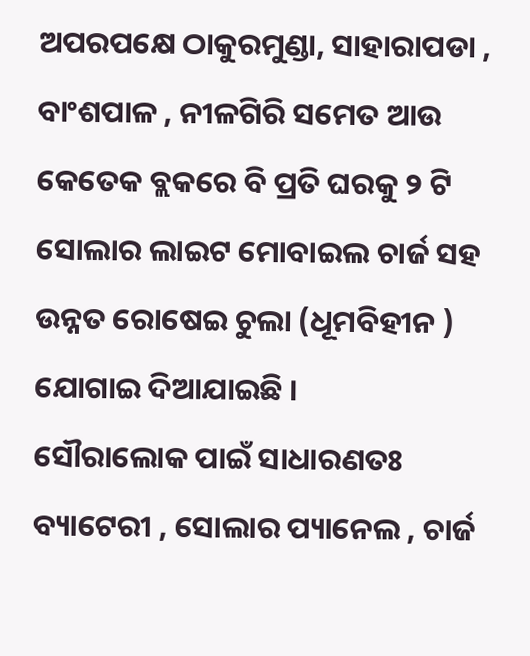ଅପରପକ୍ଷେ ଠାକୁରମୁଣ୍ଡା, ସାହାରାପଡା , ବାଂଶପାଳ , ନୀଳଗିରି ସମେତ ଆଉ କେତେକ ବ୍ଲକରେ ବି ପ୍ରତି ଘରକୁ ୨ ଟି ସୋଲାର ଲାଇଟ ମୋବାଇଲ ଚାର୍ଜ ସହ ଉନ୍ନତ ରୋଷେଇ ଚୁଲା (ଧୂମବିହୀନ ) ଯୋଗାଇ ଦିଆଯାଇଛି ।
ସୌରାଲୋକ ପାଇଁ ସାଧାରଣତଃ ବ୍ୟାଟେରୀ , ସୋଲାର ପ୍ୟାନେଲ , ଚାର୍ଜ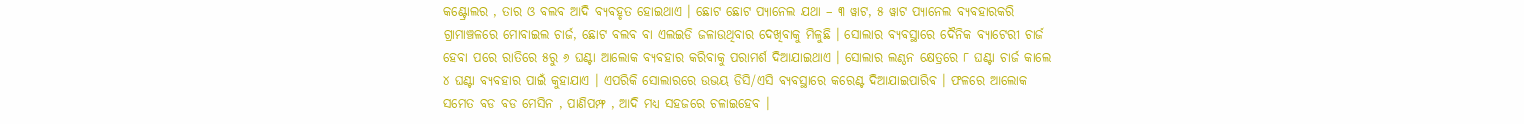କଣ୍ଟ୍ରୋଲର , ତାର ଓ ବଲବ ଆଦି ବ୍ୟବହୃତ ହୋଇଥାଏ । ଛୋଟ ଛୋଟ ପ୍ୟାନେଲ ଯଥା – ୩ ୱାଟ, ୫ ୱାଟ ପ୍ୟାନେଲ ବ୍ୟବହାରକରି ଗ୍ରାମାଞ୍ଚଳରେ ମୋବାଇଲ ଚାର୍ଜ, ଛୋଟ ବଲବ ବା ଏଲଇଡି ଜଳାଉଥିବାର ଦେଖିବାକୁ ମିଳୁଛି । ସୋଲାର ବ୍ୟବସ୍ଥାରେ ଦୈନିକ ବ୍ୟାଟେରୀ ଚାର୍ଜ ହେବା ପରେ ରାତିରେ ୫ରୁ ୬ ଘଣ୍ଟା ଆଲୋକ ବ୍ୟବହାର କରିବାକୁ ପରାମର୍ଶ ଦିଆଯାଇଥାଏ । ସୋଲାର ଲଣ୍ଠନ କ୍ଷେତ୍ରରେ ୮ ଘଣ୍ଟା ଚାର୍ଜ କାଲେ ୪ ଘଣ୍ଟା ବ୍ୟବହାର ପାଇଁ କୁହାଯାଏ । ଏପରିକି ସୋଲାରରେ ଉଭୟ ଡିସି/ଏସି ବ୍ୟବସ୍ଥାରେ କରେଣ୍ଟ ଦିଆଯାଇପାରିବ । ଫଳରେ ଆଲୋକ ସମେତ ବଡ ବଡ ମେସିନ , ପାଣିପମ୍ଫ , ଆଦି ମଧ୍ୟ ସହଜରେ ଚଳାଇହେବ ।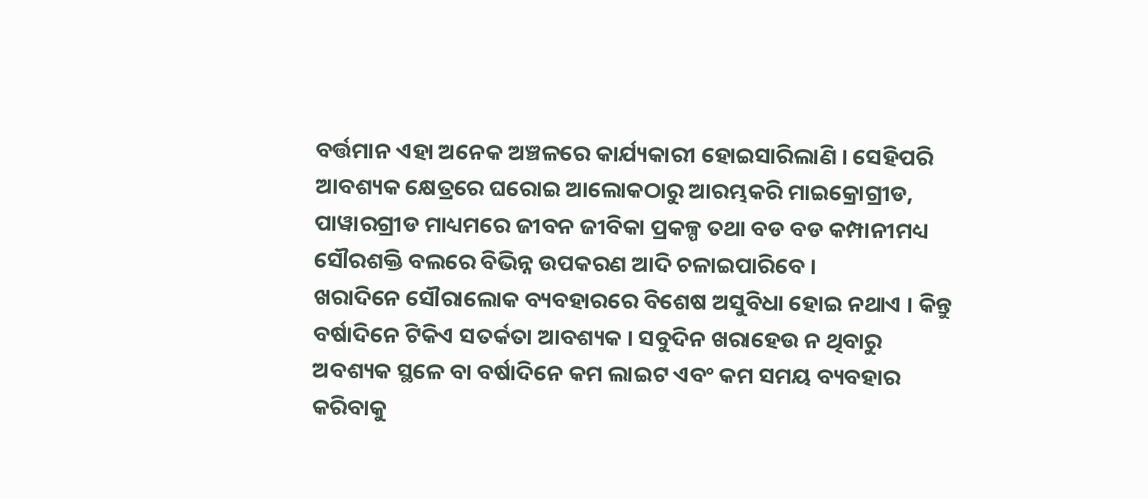ବର୍ତ୍ତମାନ ଏହା ଅନେକ ଅଞ୍ଚଳରେ କାର୍ଯ୍ୟକାରୀ ହୋଇସାରିଲାଣି । ସେହିପରି ଆବଶ୍ୟକ କ୍ଷେତ୍ରରେ ଘରୋଇ ଆଲୋକଠାରୁ ଆରମ୍ଭକରି ମାଇକ୍ରୋଗ୍ରୀଡ, ପାୱାରଗ୍ରୀଡ ମାଧ୍ୟମରେ ଜୀବନ ଜୀବିକା ପ୍ରକଳ୍ପ ତଥା ବଡ ବଡ କମ୍ପାନୀମଧ୍ୟ ସୌରଶକ୍ତି ବଲରେ ବିଭିନ୍ନ ଉପକରଣ ଆଦି ଚଳାଇପାରିବେ ।
ଖରାଦିନେ ସୌରାଲୋକ ବ୍ୟବହାରରେ ବିଶେଷ ଅସୁବିଧା ହୋଇ ନଥାଏ । କିନ୍ତୁ ବର୍ଷାଦିନେ ଟିକିଏ ସତର୍କତା ଆବଶ୍ୟକ । ସବୁଦିନ ଖରାହେଉ ନ ଥିବାରୁ ଅବଶ୍ୟକ ସ୍ଥଳେ ବା ବର୍ଷାଦିନେ କମ ଲାଇଟ ଏବଂ କମ ସମୟ ବ୍ୟବହାର କରିବାକୁ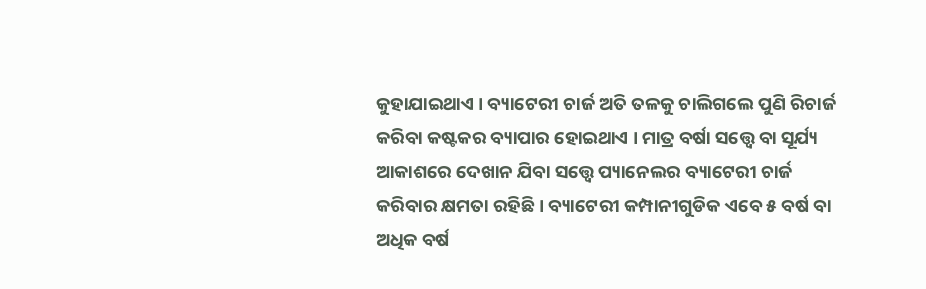କୁହାଯାଇଥାଏ । ବ୍ୟାଟେରୀ ଚାର୍ଜ ଅତି ତଳକୁ ଚାଲିଗଲେ ପୁଣି ରିଚାର୍ଜ କରିବା କଷ୍ଟକର ବ୍ୟାପାର ହୋଇଥାଏ । ମାତ୍ର ବର୍ଷା ସତ୍ତ୍ୱେ ବା ସୂର୍ଯ୍ୟ ଆକାଶରେ ଦେଖାନ ଯିବା ସତ୍ତ୍ୱେ ପ୍ୟାନେଲର ବ୍ୟାଟେରୀ ଚାର୍ଜ କରିବାର କ୍ଷମତା ରହିଛି । ବ୍ୟାଟେରୀ କମ୍ପାନୀଗୁଡିକ ଏବେ ୫ ବର୍ଷ ବା ଅଧିକ ବର୍ଷ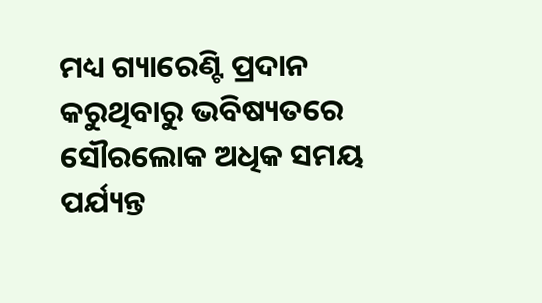ମଧ୍ୟ ଗ୍ୟାରେଣ୍ଟି ପ୍ରଦାନ କରୁଥିବାରୁ ଭବିଷ୍ୟତରେ ସୌରଲୋକ ଅଧିକ ସମୟ ପର୍ଯ୍ୟନ୍ତ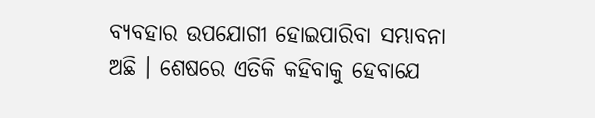ବ୍ୟବହାର ଉପଯୋଗୀ ହୋଇପାରିବା ସମ୍ଭାବନା ଅଛି । ଶେଷରେ ଏତିକି କହିବାକୁ ହେବାଯେ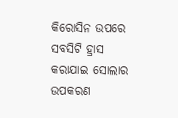କିରୋସିନ ଉପରେ ସବସିଟି ହ୍ରାସ କରାଯାଇ ସୋଲାର ଉପକରଣ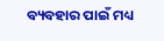ବ୍ୟବହାର ପାଇଁ ମଧ୍ୟ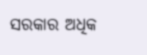ସରକାର ଅଧିକ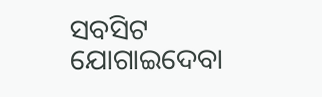ସବସିଟ ଯୋଗାଇଦେବା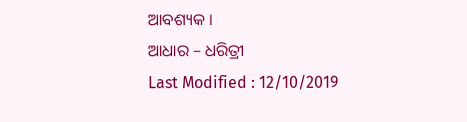ଆବଶ୍ୟକ ।
ଆଧାର – ଧରିତ୍ରୀ
Last Modified : 12/10/2019